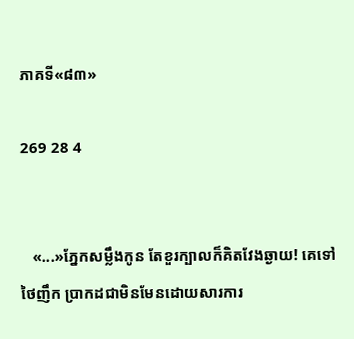ភាគទី«៨៣»

269 28 4


   «...»ភ្នែកសម្លឹងកូន តែខួរក្បាលក៏គិតវែងឆ្ងាយ! គេទៅថៃញឹក ប្រាកដជាមិនមែនដោយសារការ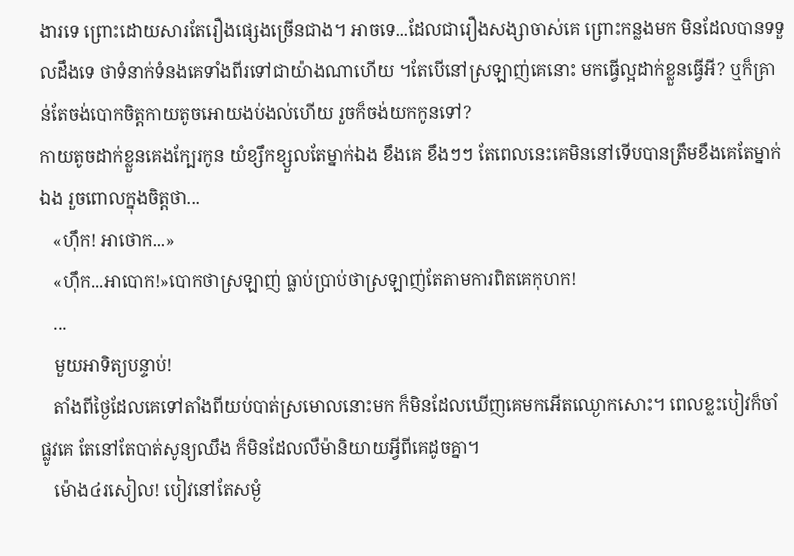ងារទេ ព្រោះដោយសារតែរឿងផ្សេងច្រើនជាង។ អាចទេ...ដែលជារឿងសង្សាចាស់គេ ព្រោះកន្លងមក មិនដែលបានទទួលដឹងទេ ថាទំនាក់ទំនងគេទាំងពីរទៅជាយ៉ាងណាហើយ ។តែបើនៅស្រឡាញ់គេនោះ មកធ្វើល្អដាក់ខ្លួនធ្វើអី? ឬក៏គ្រាន់តែចង់បោកចិត្តកាយតូចអោយងប់ងល់ហើយ រួចក៏ចង់យកកូនទៅ?
កាយតូចដាក់ខ្លួនគេងក្បែរកូន យំខ្សឹកខ្សួលតែម្នាក់ឯង ខឹងគេ ខឹងៗៗ តែពេលនេះគេមិននៅទើបបានត្រឹមខឹងគេតែម្នាក់ឯង រួចពោលក្នុងចិត្តថា...
   «ហ៊ឹក! អាថោក...»
   «ហ៊ឹក...អាបោក!»បោកថាស្រឡាញ់ ធ្លាប់ប្រាប់ថាស្រឡាញ់តែតាមការពិតគេកុហក!
   ...
   មួយអាទិត្យបន្ទាប់!
   តាំងពីថ្ងៃដែលគេទៅតាំងពីយប់បាត់ស្រមោលនោះមក ក៏មិនដែលឃើញគេមកអើតឈ្ងោកសោះ។ ពេលខ្លះបៀវក៏ចាំផ្លូវគេ តែនៅតែបាត់សូន្យឈឹង ក៏មិនដែលលឺម៉ានិយាយអ្វីពីគេដូចគ្នា។
   ម៉ោង៤រសៀល! បៀវនៅតែសម្ងំ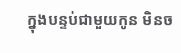ក្នុងបន្ទប់ជាមួយកូន មិនច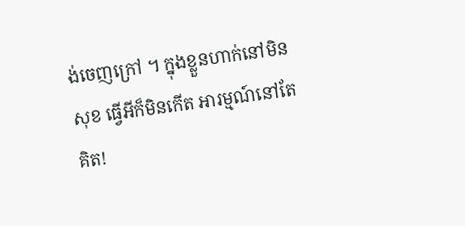ង់ចេញក្រៅ ។ ក្នុងខ្លួនហាក់នៅមិនសុខ ធ្វើអីក៏មិនកើត អារម្មណ៍នៅតែគិត!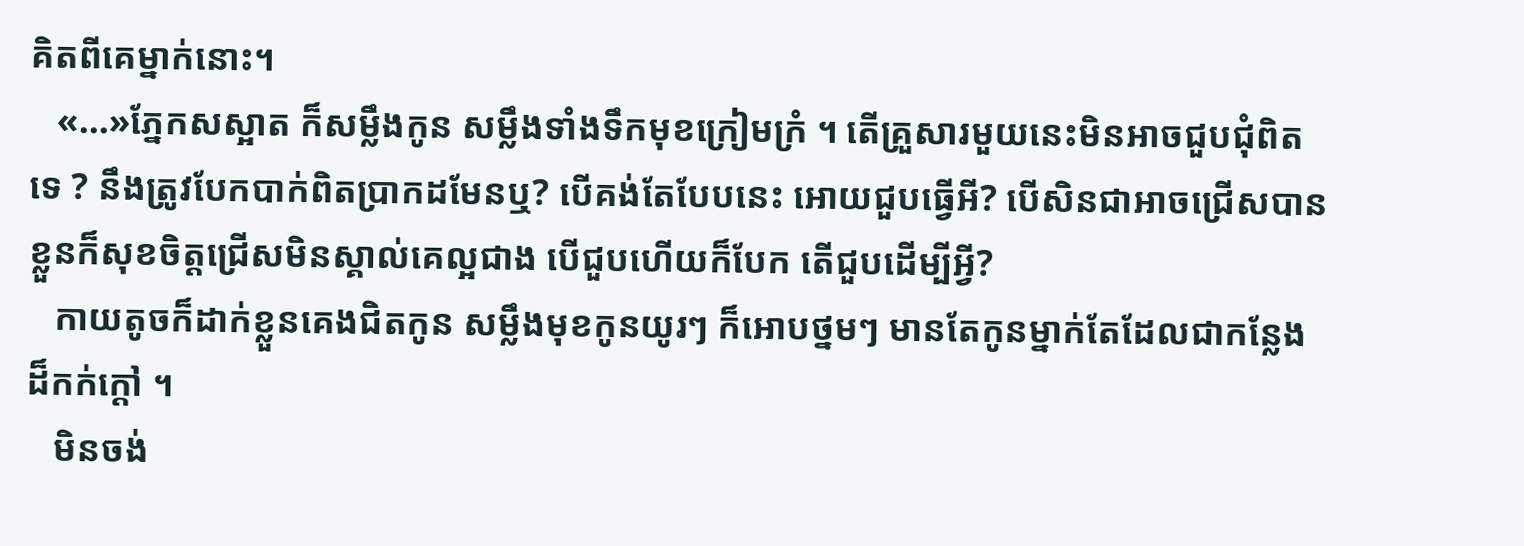គិតពីគេម្នាក់នោះ។
   «...»ភ្នែកសស្អាត ក៏សម្លឹងកូន សម្លឹងទាំងទឹកមុខក្រៀមក្រំ ។ តើគ្រួសារមួយនេះមិនអាចជួបជុំពិតទេ ? នឹងត្រូវបែកបាក់ពិតប្រាកដមែនឬ? បើគង់តែបែបនេះ អោយជួបធ្វើអី? បើសិនជាអាចជ្រើសបាន ខ្លួនក៏សុខចិត្តជ្រើសមិនស្គាល់គេល្អជាង បើជួបហើយក៏បែក តើជួបដើម្បីអ្វី?
   កាយតូចក៏ដាក់ខ្លួនគេងជិតកូន សម្លឹងមុខកូនយូរៗ ក៏អោបថ្នមៗ មានតែកូនម្នាក់តែដែលជាកន្លែងដ៏កក់ក្តៅ ។
   មិនចង់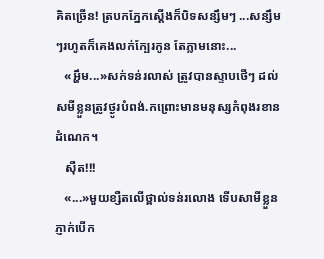គិតច្រើន! ត្របកភ្នែកស្តើងក៏បិទសន្សឹមៗ ...សន្សឹមៗរហូតក៏គេងលក់ក្បែរកូន តែភ្លាមនោះ...
   «អ្ហឹម...»សក់ទន់រលាស់ ត្រូវបានស្ទាបថើៗ ដល់សមីខ្លួនត្រូវថ្ងូរបំពង់.កព្រោះមានមនុស្សកំពុងរខានដំណេក។
   ស៊ឺត!!!
   «...»មួយខ្សឺតលើថ្ពាល់ទន់រលោង ទើបសាមីខ្លួនភ្ញាក់បើក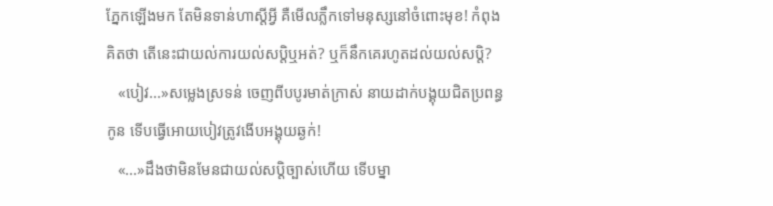ភ្នែកឡើងមក តែមិនទាន់ហាស្តីអ្វី គឺមើលភ្លឹកទៅមនុស្សនៅចំពោះមុខ! កំពុងគិតថា តើនេះជាយល់ការយល់សប្តិឬអត់? ឬក៏នឹកគេរហូតដល់យល់សប្តិ?
   «បៀវ...»សម្លេងស្រទន់ ចេញពីបបូរមាត់ក្រាស់ នាយដាក់បង្គុយជិតប្រពន្ធកូន ទើបធ្វើអោយបៀវត្រូវងើបអង្គុយឆ្ងក់!
   «...»ដឹងថាមិនមែនជាយល់សប្តិច្បាស់ហើយ ទើបម្នា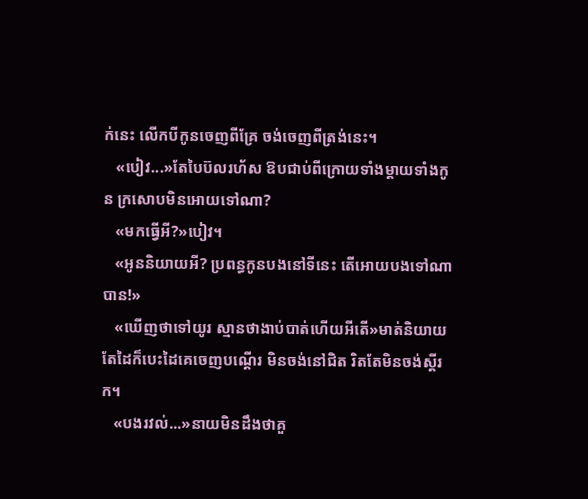ក់នេះ លើកបីកូនចេញពីគ្រែ ចង់ចេញពីត្រង់នេះ។
   «បៀវ...»តែបៃប៊លរហ័ស ឱបជាប់ពីក្រោយទាំងម្តាយទាំងកូន ក្រសោបមិនអោយទៅណា?
   «មកធ្វើអី?»បៀវ។
   «អូននិយាយអី? ប្រពន្ធកូនបងនៅទីនេះ តើអោយបងទៅណាបាន!»
   «ឃើញថាទៅយូរ ស្មានថាងាប់បាត់ហើយអីតើ»មាត់និយាយ តែដៃក៏បេះដៃគេចេញបណ្តើរ មិនចង់នៅជិត រិតតែមិនចង់ស្តីរក។
   «បងរវល់...»នាយមិនដឹងថាគួ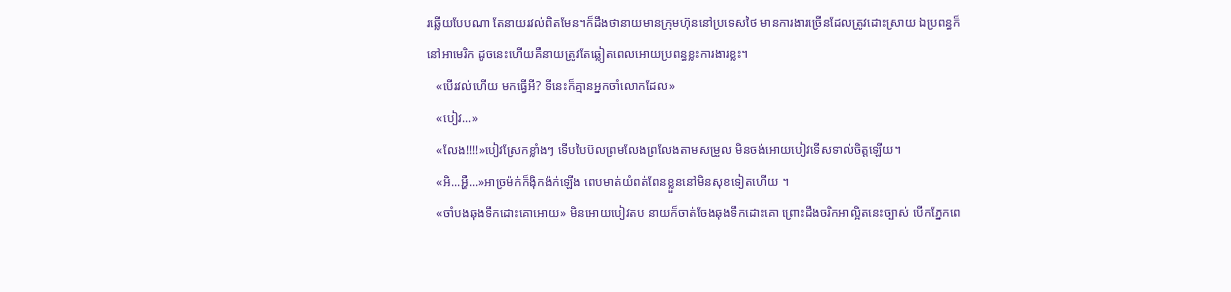រឆ្លើយបែបណា តែនាយរវល់ពិតមែន។ក៏ដឹងថានាយមានក្រុមហ៊ុននៅប្រទេសថៃ មានការងារច្រើនដែលត្រូវដោះស្រាយ ឯប្រពន្ធក៏នៅអាមេរិក ដូចនេះហើយគឺនាយត្រូវតែឆ្លៀតពេលអោយប្រពន្ធខ្លះការងារខ្លះ។
   «បើរវល់ហើយ មកធ្វើអី? ទីនេះក៏គ្មានអ្នកចាំលោកដែល»
   «បៀវ...»
   «លែង!!!!»បៀវស្រែកខ្លាំងៗ ទើបបៃប៊លព្រមលែងព្រលែងតាមសម្រួល មិនចង់អោយបៀវទើសទាល់ចិត្តឡើយ។
   «អិ...អ្ហឺ...»អាច្រម៉ក់ក៏ង៉ិកង៉ក់ឡើង ពេបមាត់យំពត់ពែនខ្លួននៅមិនសុខទៀតហើយ ។
   «ចាំបងឆុងទឹកដោះគោអោយ» មិនអោយបៀវតប នាយក៏ចាត់ចែងឆុងទឹកដោះគោ ព្រោះដឹងចរិកអាល្អិតនេះច្បាស់ បើកភ្នែកពេ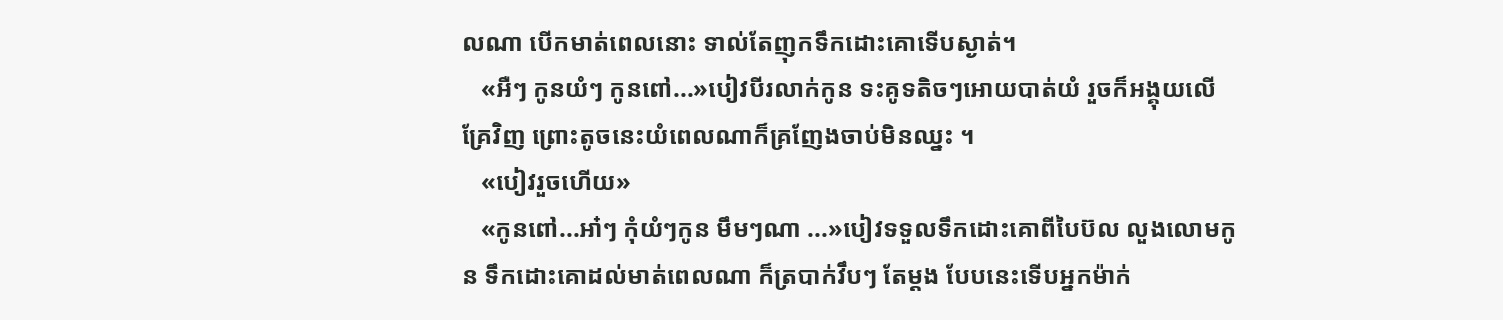លណា បើកមាត់ពេលនោះ ទាល់តែញុកទឹកដោះគោទើបស្ងាត់។
   «អឺៗ កូនយំៗ កូនពៅ...»បៀវបីរលាក់កូន ទះគូទតិចៗអោយបាត់យំ រួចក៏អង្គុយលើគ្រែវិញ ព្រោះតូចនេះយំពេលណាក៏គ្រញែងចាប់មិនឈ្នះ ។
   «បៀវរួចហើយ»
   «កូនពៅ...អា៎ៗ កុំយំៗកូន មឹមៗណា ...»បៀវទទួលទឹកដោះគោពីបៃប៊ល លួងលោមកូន ទឹកដោះគោដល់មាត់ពេលណា ក៏ត្របាក់វឹបៗ តែម្តង បែបនេះទើបអ្នកម៉ាក់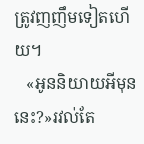ត្រូវញញឹមទៀតហើយ។
   «អូននិយាយអីមុននេះ?»រវល់តែ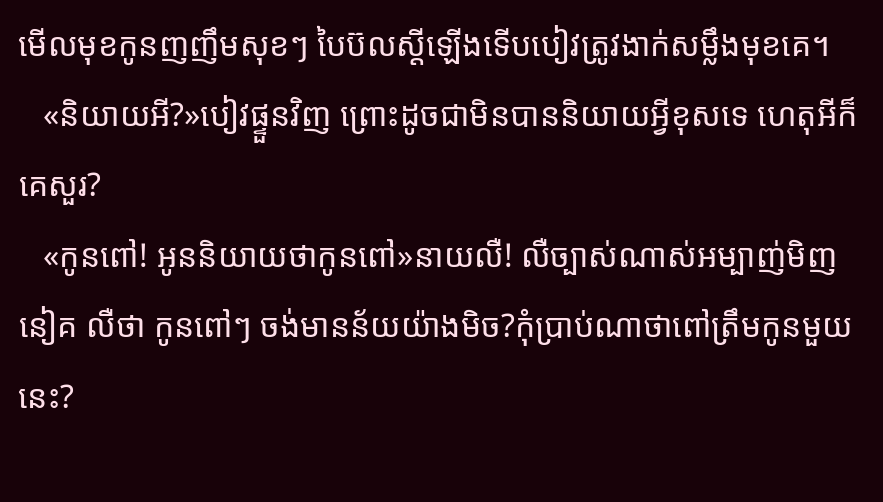មើលមុខកូនញញឹមសុខៗ បៃប៊លស្តីឡើងទើបបៀវត្រូវងាក់សម្លឹងមុខគេ។
   «និយាយអី?»បៀវផ្ទួនវិញ ព្រោះដូចជាមិនបាននិយាយអ្វីខុសទេ ហេតុអីក៏គេសួរ?
   «កូនពៅ! អូននិយាយថាកូនពៅ»នាយលឺ! លឺច្បាស់ណាស់អម្បាញ់មិញនៀគ លឺថា កូនពៅៗ ចង់មានន័យយ៉ាងមិច?កុំប្រាប់ណាថាពៅត្រឹមកូនមួយនេះ?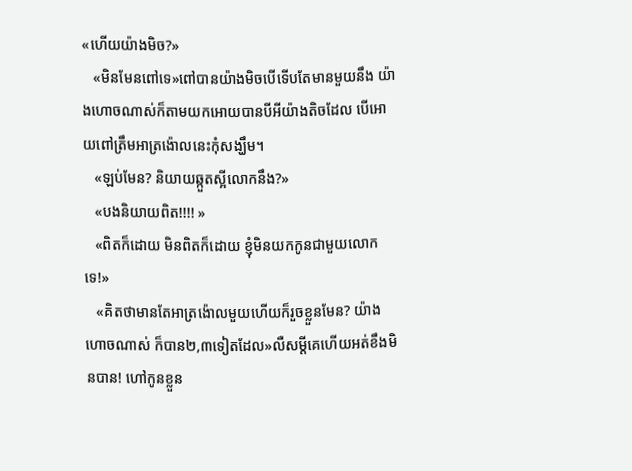«ហើយយ៉ាងមិច?»
   «មិនមែនពៅទេ»ពៅបានយ៉ាងមិចបើទើបតែមានមួយនឹង យ៉ាងហោចណាស់ក៏តាមយកអោយបានបីអីយ៉ាងតិចដែល បើអោយពៅត្រឹមអាត្រង៉ោលនេះកុំសង្ឃឹម។
   «ឡប់មែន? និយាយឆ្កួតស្អីលោកនឹង?»
   «បងនិយាយពិត!!!! »
   «ពិតក៏ដោយ មិនពិតក៏ដោយ ខ្ញុំមិនយកកូនជាមួយលោកទេ!»
   «គិតថាមានតែអាត្រង៉ោលមួយហើយក៏រួចខ្លួនមែន? យ៉ាងហោចណាស់ ក៏បាន២,៣ទៀតដែល»លឺសម្តីគេហើយអត់ខឹងមិនបាន! ហៅកូនខ្លួន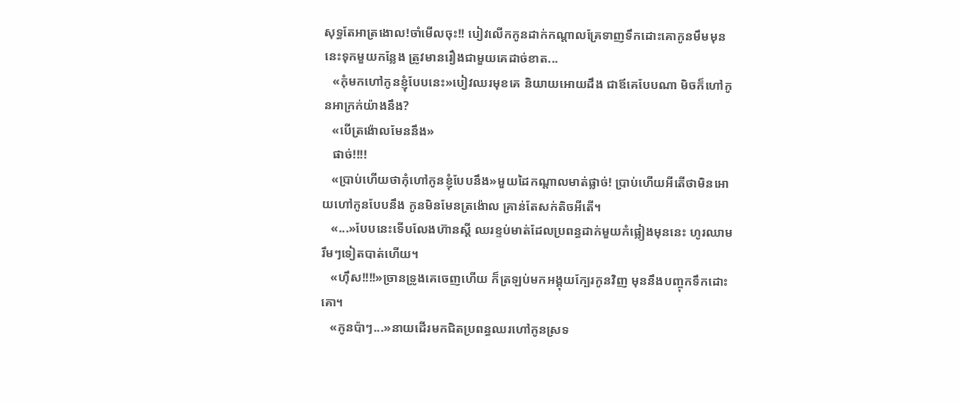សុទ្ធតែអាត្រងោល!ចាំមើលចុះ!! បៀវលើកកូនដាក់កណ្តាលគ្រែទាញទឹកដោះគោកូនមឹមមុននេះទុកមួយកន្លែង ត្រូវមានរឿងជាមួយគេដាច់ខាត...
   «កុំមកហៅកូនខ្ញុំបែបនេះ»បៀវឈរមុខគេ និយាយអោយដឹង ជាឪគេបែបណា មិចក៏ហៅកូនអាក្រក់យ៉ាងនឹង?
   «បើត្រង៉ោលមែននឹង»
   ផាច់!!!!
   «ប្រាប់ហើយថាកុំហៅកូនខ្ញុំបែបនឹង»មួយដៃកណ្តាលមាត់ផ្លាច់! ប្រាប់ហើយអីតើថាមិនអោយហៅកូនបែបនឹង កូនមិនមែនត្រង៉ោល គ្រាន់តែសក់តិចអីតើ។
   «...»បែបនេះទើបលែងហ៊ានស្តី ឈរខ្ទប់មាត់ដែលប្រពន្ធដាក់មួយកំផ្លៀងមុននេះ ហូរឈាមរឹមៗទៀតបាត់ហើយ។
   «ហ៊ឹស!!!!»ច្រានទ្រូងគេចេញហើយ ក៏ត្រឡប់មកអង្គុយក្បែរកូនវិញ មុននឹងបញ្ចុកទឹកដោះគោ។
   «កូនប៉ាៗ...»នាយដើរមកជិតប្រពន្ធឈរហៅកូនស្រទ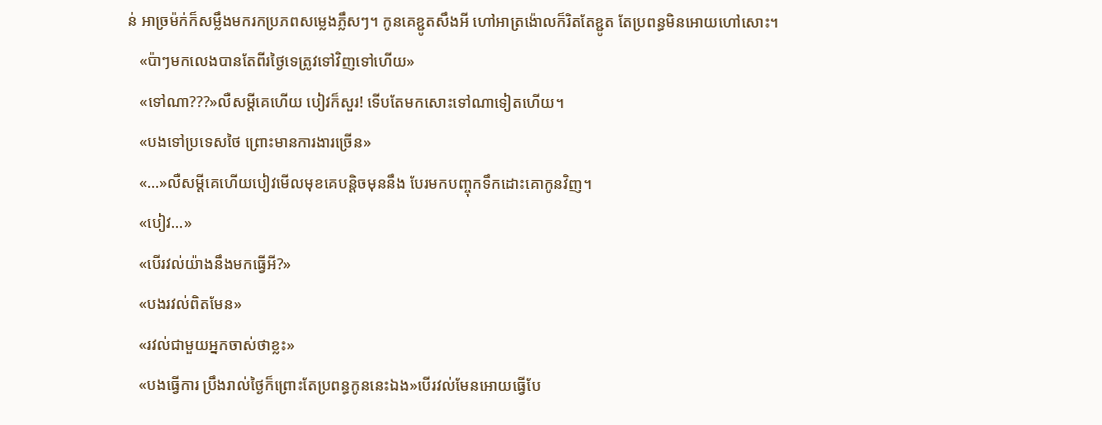ន់ អាច្រម៉ក់ក៏សម្លឹងមករកប្រភពសម្លេងភ្លឹសៗ។ កូនគេខ្ជូតសឹងអី ហៅអាត្រង៉ោលក៏រិតតែខ្ជូត តែប្រពន្ធមិនអោយហៅសោះ។
   «ប៉ាៗមកលេងបានតែពីរថ្ងៃទេត្រូវទៅវិញទៅហើយ»
   «ទៅណា???»លឺសម្តីគេហើយ បៀវក៏សួរ! ទើបតែមកសោះទៅណាទៀតហើយ។
   «បងទៅប្រទេសថៃ ព្រោះមានការងារច្រើន»
   «...»លឺសម្តីគេហើយបៀវមើលមុខគេបន្តិចមុននឹង បែរមកបញ្ចុកទឹកដោះគោកូនវិញ។
   «បៀវ...»
   «បើរវល់យ៉ាងនឹងមកធ្វើអី?»
   «បងរវល់ពិតមែន»
   «រវល់ជាមួយអ្នកចាស់ថាខ្លះ»
   «បងធ្វើការ ប្រឹងរាល់ថ្ងៃក៏ព្រោះតែប្រពន្ធកូននេះឯង»បើរវល់មែនអោយធ្វើបែ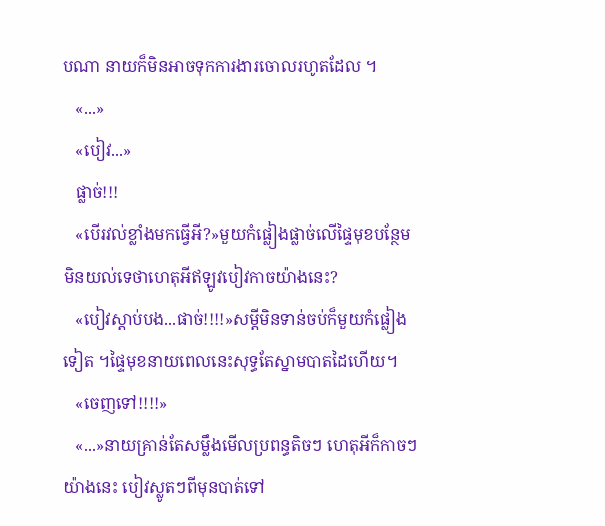បណា នាយក៏មិនអាចទុកការងារចោលរហូតដែល ។
   «...»
   «បៀវ...»
   ផ្លាច់!!!
   «បើរវល់ខ្លាំងមកធ្វើអី?»មួយកំផ្លៀងផ្លាច់លើផ្ទៃមុខបន្ថែម មិនយល់ទេថាហេតុអីឥឡូវបៀវកាចយ៉ាងនេះ?
   «បៀវស្តាប់បង...ផាច់!!!!»សម្តីមិនទាន់ចប់ក៏មួយកំផ្លៀងទៀត ។ផ្ទៃមុខនាយពេលនេះសុទ្ធតែស្នាមបាតដៃហើយ។
   «ចេញទៅ!!!!»
   «...»នាយគ្រាន់តែសម្លឹងមើលប្រពន្ធតិចៗ ហេតុអីក៏កាចៗយ៉ាងនេះ បៀវស្លូតៗពីមុនបាត់ទៅ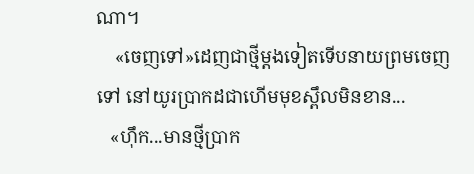ណា។
    «ចេញទៅ»ដេញជាថ្មីម្តងទៀតទើបនាយព្រមចេញទៅ នៅយូរប្រាកដជាហើមមុខស្ពឹលមិនខាន...
   «ហ៊ឹក...មានថ្មីប្រាក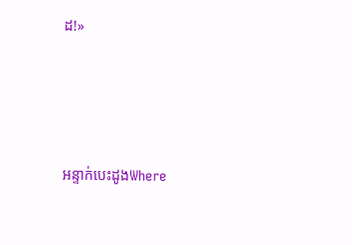ដ!»




អន្ទាក់បេះដូងWhere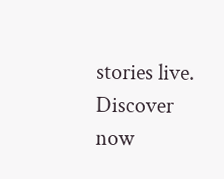stories live. Discover now